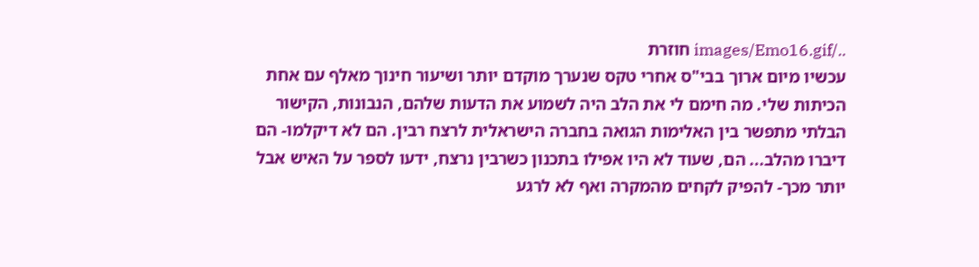../images/Emo16.gif חוזרת
עכשיו מיום ארוך בבי"ס אחרי טקס שנערך מוקדם יותר ושיעור חינוך מאלף עם אחת הכיתות שלי. מה חימם לי את הלב היה לשמוע את הדעות שלהם, הנבונות, הקישור הבלתי מתפשר בין האלימות הגואה בחברה הישראלית לרצח רבין. הם לא דיקלמו- הם דיברו מהלב... הם, שעוד לא היו אפילו בתכנון כשרבין נרצח, ידעו לספר על האיש אבל יותר מכך- להפיק לקחים מהמקרה ואף לא לרגע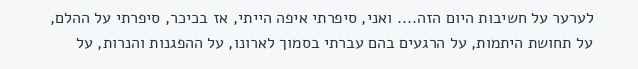לערער על חשיבות היום הזה.... ואני, סיפרתי איפה הייתי, אז בכיכר, סיפרתי על ההלם, על תחושת היתמות, על הרגעים בהם עברתי בסמוך לארונו, על ההפגנות והנרות, על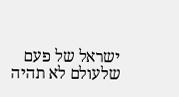ישראל של פעם שלעולם לא תהיה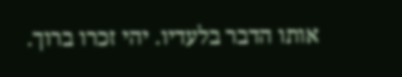אותו הדבר בלעדיו. יהי זכרו ברוך.